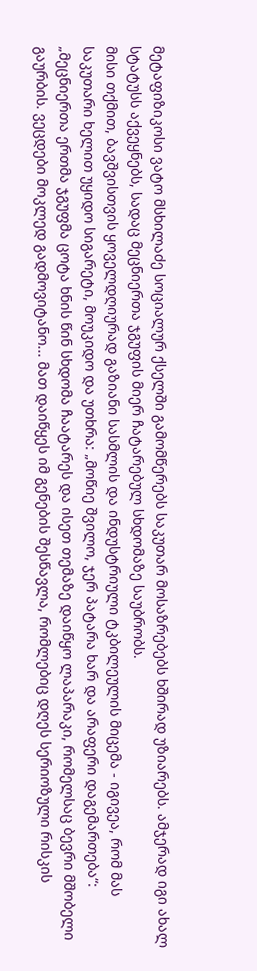მეტაფიზიკოსი ვატო მსხილაძე სოციალურ ქსელში გამომწერებს საკუთარ მოსაზრებებს ხშირად უზიარებს. ამჯერად იგი ახალ სტატუსს აქვეყნებს, სადაც მეცნიერთა ჯგუფის მიერ ჩატარებულ სხდომაზე საუბრობს.
მისი თქმით, ბავშვისთვის ყოველდღიურად გაზიანი სასმლის და ინდუსტრიული ტკბილეულის მიცემა - იგივეა, რომ მას საკუთარი ხელით უყიდო სიგარეტი, მოუკიდო და უთხრა: „მოწიე შვილო, ჯერ პატარა ხარ და არაფერი დაგემართება“:
„მეცნიერთა ერთმა ჯგუფმა ცოტა ხნის წინ სხდომა ჩაატარეს და ისეთ თემაზე დაიწყო ლაპარაკი, რომელსაც ბევრი მშობელი გაურბის. ვეცდები მოკლედ გადმოვიტანო... მათ დაიწყეს იმ გენების შესწავლა, რომლებიც დღეს სერიოზული რისკის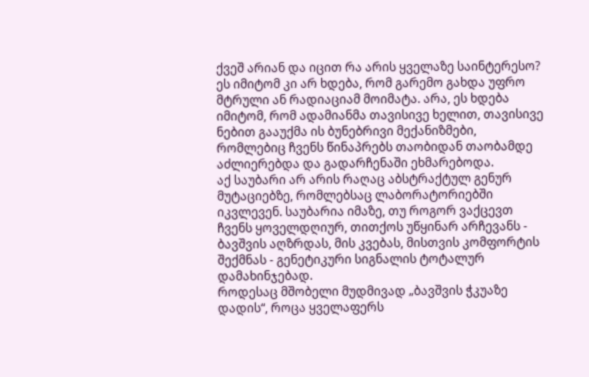ქვეშ არიან და იცით რა არის ყველაზე საინტერესო? ეს იმიტომ კი არ ხდება, რომ გარემო გახდა უფრო მტრული ან რადიაციამ მოიმატა. არა, ეს ხდება იმიტომ, რომ ადამიანმა თავისივე ხელით, თავისივე ნებით გააუქმა ის ბუნებრივი მექანიზმები, რომლებიც ჩვენს წინაპრებს თაობიდან თაობამდე აძლიერებდა და გადარჩენაში ეხმარებოდა.
აქ საუბარი არ არის რაღაც აბსტრაქტულ გენურ მუტაციებზე, რომლებსაც ლაბორატორიებში იკვლევენ. საუბარია იმაზე, თუ როგორ ვაქცევთ ჩვენს ყოველდღიურ, თითქოს უწყინარ არჩევანს - ბავშვის აღზრდას, მის კვებას, მისთვის კომფორტის შექმნას - გენეტიკური სიგნალის ტოტალურ დამახინჯებად.
როდესაც მშობელი მუდმივად „ბავშვის ჭკუაზე დადის“, როცა ყველაფერს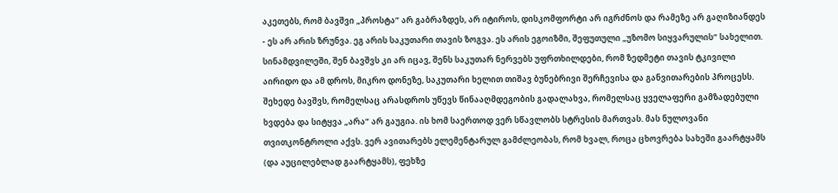აკეთებს, რომ ბავშვი „პროსტა“ არ გაბრაზდეს, არ იტიროს, დისკომფორტი არ იგრძნოს და რამეზე არ გაღიზიანდეს - ეს არ არის ზრუნვა. ეგ არის საკუთარი თავის ზოგვა. ეს არის ეგოიზმი, შეფუთული „უზომო სიყვარულის“ სახელით. სინამდვილეში, შენ ბავშვს კი არ იცავ, შენს საკუთარ ნერვებს უფრთხილდები, რომ ზედმეტი თავის ტკივილი აირიდო და ამ დროს, მიკრო დონეზე, საკუთარი ხელით თიშავ ბუნებრივი შერჩევისა და განვითარების პროცესს.
შეხედე ბავშვს, რომელსაც არასდროს უწევს წინააღმდეგობის გადალახვა, რომელსაც ყველაფერი გამზადებული ხვდება და სიტყვა „არა“ არ გაუგია. ის ხომ საერთოდ ვერ სწავლობს სტრესის მართვას. მას ნულოვანი თვითკონტროლი აქვს. ვერ ავითარებს ელემენტარულ გამძლეობას, რომ ხვალ, როცა ცხოვრება სახეში გაარტყამს (და აუცილებლად გაარტყამს), ფეხზე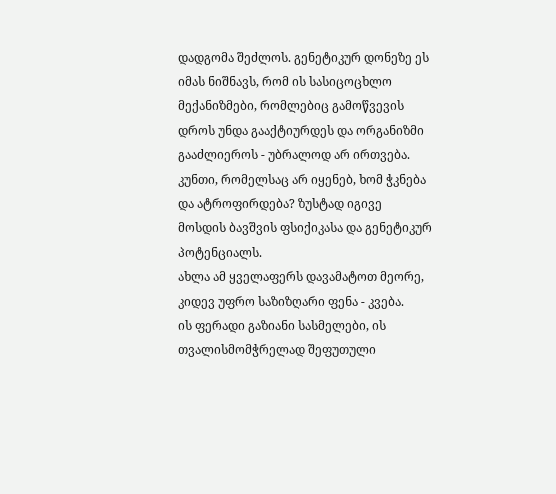დადგომა შეძლოს. გენეტიკურ დონეზე ეს იმას ნიშნავს, რომ ის სასიცოცხლო მექანიზმები, რომლებიც გამოწვევის დროს უნდა გააქტიურდეს და ორგანიზმი გააძლიეროს - უბრალოდ არ ირთვება. კუნთი, რომელსაც არ იყენებ, ხომ ჭკნება და ატროფირდება? ზუსტად იგივე მოსდის ბავშვის ფსიქიკასა და გენეტიკურ პოტენციალს.
ახლა ამ ყველაფერს დავამატოთ მეორე, კიდევ უფრო საზიზღარი ფენა - კვება.
ის ფერადი გაზიანი სასმელები, ის თვალისმომჭრელად შეფუთული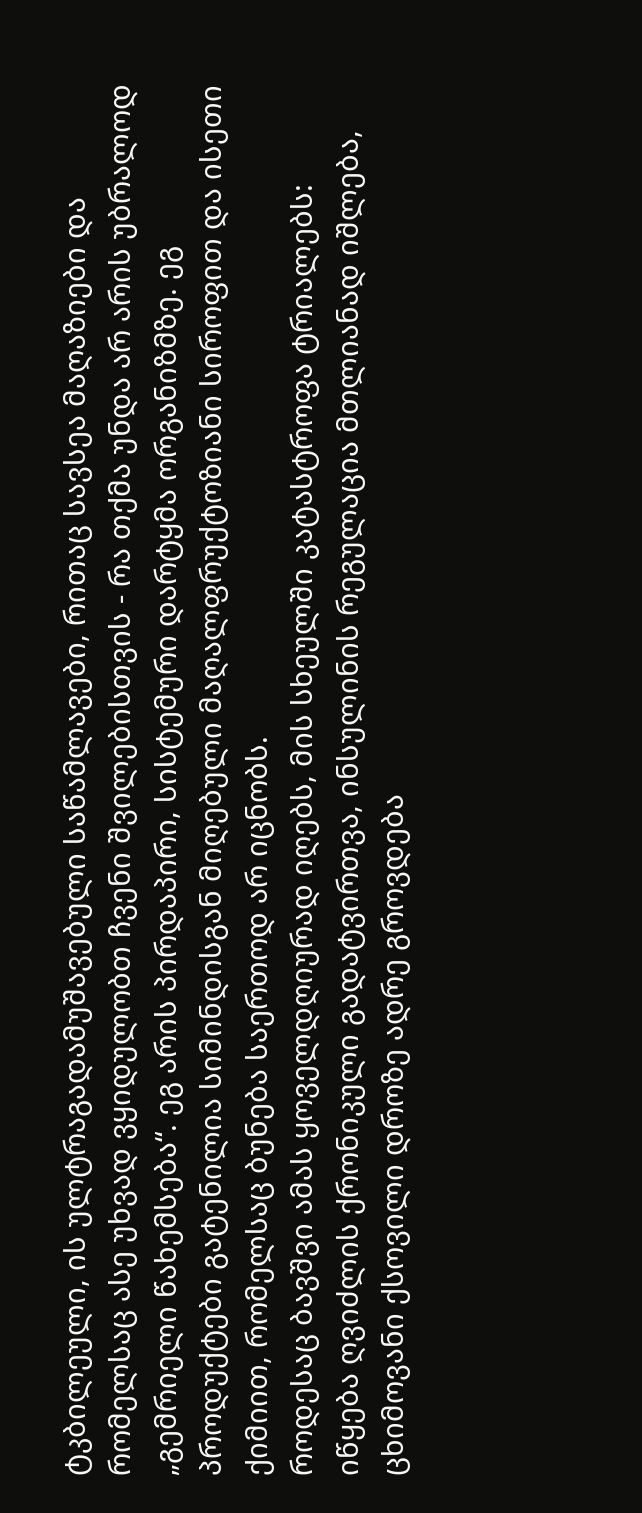ტკბილეული, ის ულტრაგადამუშავებული საწამლავები, რითაც სავსეა მაღაზიები და რომელსაც ასე უხვად ვყიდულობთ ჩვენი შვილებისთვის - რა თქმა უნდა არ არის უბრალოდ „გემრიელი წახემსება“. ეგ არის პირდაპირი, სისტემური დარტყმა ორგანიზმზე. ეგ პროდუქტები გატენილია სიმინდისგან მიღებული მაღალფრუქტოზიანი სიროფით და ისეთი ქიმიით, რომელსაც ბუნება საერთოდ არ იცნობს.
როდესაც ბავშვი ამას ყოველდღიურად იღებს, მის სხეულში კატასტროფა ტრიალებს: იწყება ღვიძლის ქრონიკული გადატვირთვა, ინსულინის რეგულაცია მთლიანად იშლება, ცხიმოვანი ქსოვილი დროზე ადრე გროვდება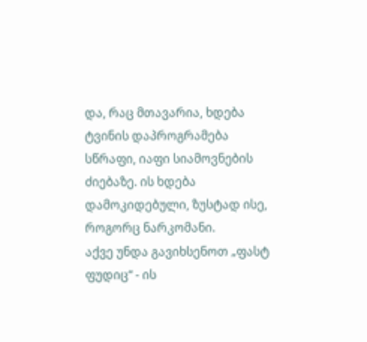და, რაც მთავარია, ხდება ტვინის დაპროგრამება სწრაფი, იაფი სიამოვნების ძიებაზე. ის ხდება დამოკიდებული, ზუსტად ისე, როგორც ნარკომანი.
აქვე უნდა გავიხსენოთ „ფასტ ფუდიც“ - ის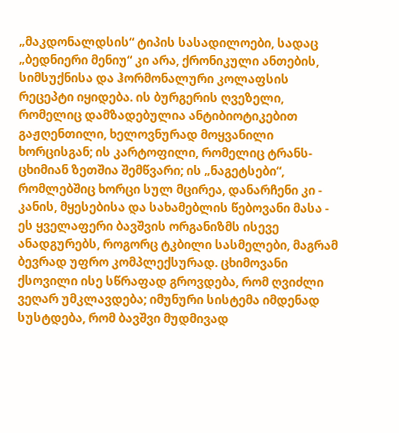„მაკდონალდსის“ ტიპის სასადილოები, სადაც „ბედნიერი მენიუ“ კი არა, ქრონიკული ანთების, სიმსუქნისა და ჰორმონალური კოლაფსის რეცეპტი იყიდება. ის ბურგერის ღვეზელი, რომელიც დამზადებულია ანტიბიოტიკებით გაჟღენთილი, ხელოვნურად მოყვანილი ხორცისგან; ის კარტოფილი, რომელიც ტრანს-ცხიმიან ზეთშია შემწვარი; ის „ნაგეტსები“, რომლებშიც ხორცი სულ მცირეა, დანარჩენი კი - კანის, მყესებისა და სახამებლის წებოვანი მასა - ეს ყველაფერი ბავშვის ორგანიზმს ისევე ანადგურებს, როგორც ტკბილი სასმელები, მაგრამ ბევრად უფრო კომპლექსურად. ცხიმოვანი ქსოვილი ისე სწრაფად გროვდება, რომ ღვიძლი ვეღარ უმკლავდება; იმუნური სისტემა იმდენად სუსტდება, რომ ბავშვი მუდმივად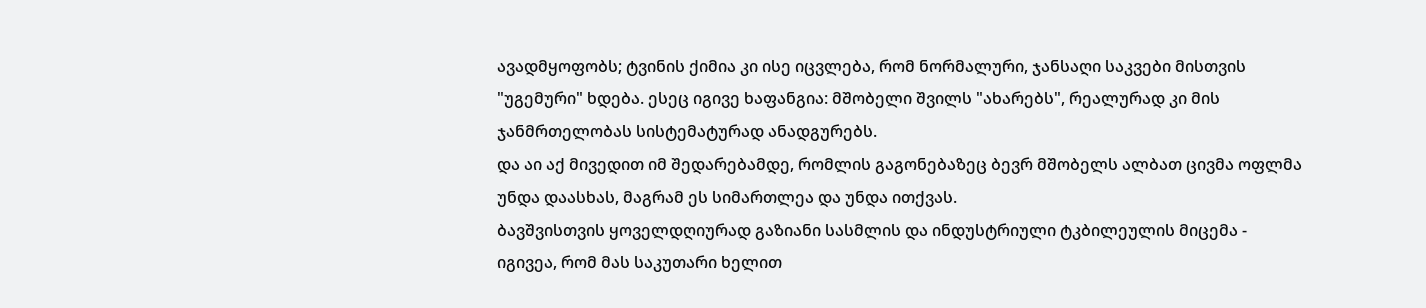ავადმყოფობს; ტვინის ქიმია კი ისე იცვლება, რომ ნორმალური, ჯანსაღი საკვები მისთვის "უგემური" ხდება. ესეც იგივე ხაფანგია: მშობელი შვილს "ახარებს", რეალურად კი მის ჯანმრთელობას სისტემატურად ანადგურებს.
და აი აქ მივედით იმ შედარებამდე, რომლის გაგონებაზეც ბევრ მშობელს ალბათ ცივმა ოფლმა უნდა დაასხას, მაგრამ ეს სიმართლეა და უნდა ითქვას.
ბავშვისთვის ყოველდღიურად გაზიანი სასმლის და ინდუსტრიული ტკბილეულის მიცემა - იგივეა, რომ მას საკუთარი ხელით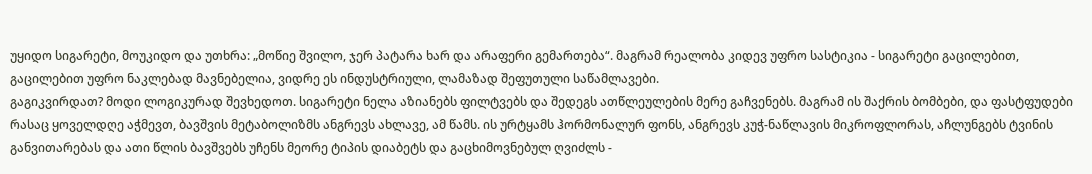უყიდო სიგარეტი, მოუკიდო და უთხრა: „მოწიე შვილო, ჯერ პატარა ხარ და არაფერი გემართება“. მაგრამ რეალობა კიდევ უფრო სასტიკია - სიგარეტი გაცილებით, გაცილებით უფრო ნაკლებად მავნებელია, ვიდრე ეს ინდუსტრიული, ლამაზად შეფუთული საწამლავები.
გაგიკვირდათ? მოდი ლოგიკურად შევხედოთ. სიგარეტი ნელა აზიანებს ფილტვებს და შედეგს ათწლეულების მერე გაჩვენებს. მაგრამ ის შაქრის ბომბები, და ფასტფუდები რასაც ყოველდღე აჭმევთ, ბავშვის მეტაბოლიზმს ანგრევს ახლავე, ამ წამს. ის ურტყამს ჰორმონალურ ფონს, ანგრევს კუჭ-ნაწლავის მიკროფლორას, აჩლუნგებს ტვინის განვითარებას და ათი წლის ბავშვებს უჩენს მეორე ტიპის დიაბეტს და გაცხიმოვნებულ ღვიძლს -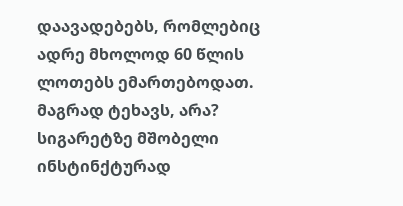დაავადებებს, რომლებიც ადრე მხოლოდ 60 წლის ლოთებს ემართებოდათ. მაგრად ტეხავს, არა? სიგარეტზე მშობელი ინსტინქტურად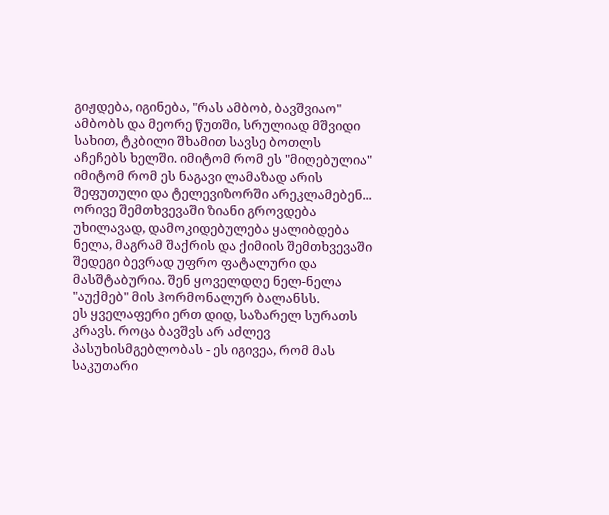გიჟდება, იგინება, "რას ამბობ, ბავშვიაო" ამბობს და მეორე წუთში, სრულიად მშვიდი სახით, ტკბილი შხამით სავსე ბოთლს აჩეჩებს ხელში. იმიტომ რომ ეს "მიღებულია" იმიტომ რომ ეს ნაგავი ლამაზად არის შეფუთული და ტელევიზორში არეკლამებენ...
ორივე შემთხვევაში ზიანი გროვდება უხილავად, დამოკიდებულება ყალიბდება ნელა, მაგრამ შაქრის და ქიმიის შემთხვევაში შედეგი ბევრად უფრო ფატალური და მასშტაბურია. შენ ყოველდღე ნელ-ნელა "აუქმებ" მის ჰორმონალურ ბალანსს.
ეს ყველაფერი ერთ დიდ, საზარელ სურათს კრავს. როცა ბავშვს არ აძლევ პასუხისმგებლობას - ეს იგივეა, რომ მას საკუთარი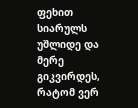ფეხით სიარულს უშლიდე და მერე გიკვირდეს, რატომ ვერ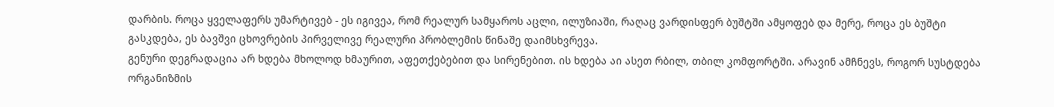დარბის. როცა ყველაფერს უმარტივებ - ეს იგივეა, რომ რეალურ სამყაროს აცლი, ილუზიაში, რაღაც ვარდისფერ ბუშტში ამყოფებ და მერე, როცა ეს ბუშტი გასკდება, ეს ბავშვი ცხოვრების პირველივე რეალური პრობლემის წინაშე დაიმსხვრევა.
გენური დეგრადაცია არ ხდება მხოლოდ ხმაურით, აფეთქებებით და სირენებით. ის ხდება აი ასეთ რბილ, თბილ კომფორტში. არავინ ამჩნევს, როგორ სუსტდება ორგანიზმის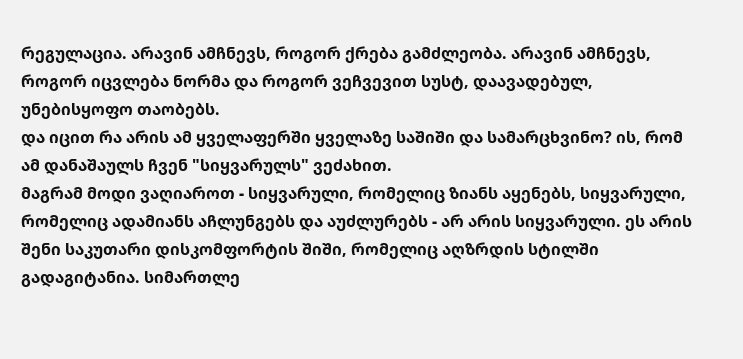რეგულაცია. არავინ ამჩნევს, როგორ ქრება გამძლეობა. არავინ ამჩნევს, როგორ იცვლება ნორმა და როგორ ვეჩვევით სუსტ, დაავადებულ, უნებისყოფო თაობებს.
და იცით რა არის ამ ყველაფერში ყველაზე საშიში და სამარცხვინო? ის, რომ ამ დანაშაულს ჩვენ "სიყვარულს" ვეძახით.
მაგრამ მოდი ვაღიაროთ - სიყვარული, რომელიც ზიანს აყენებს, სიყვარული, რომელიც ადამიანს აჩლუნგებს და აუძლურებს - არ არის სიყვარული. ეს არის შენი საკუთარი დისკომფორტის შიში, რომელიც აღზრდის სტილში გადაგიტანია. სიმართლე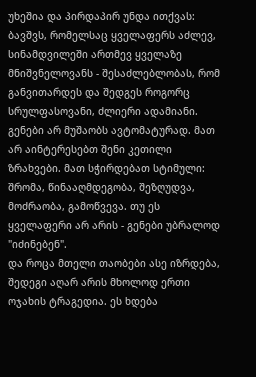უხეშია და პირდაპირ უნდა ითქვას: ბავშვს, რომელსაც ყველაფერს აძლევ, სინამდვილეში ართმევ ყველაზე მნიშვნელოვანს - შესაძლებლობას, რომ განვითარდეს და შედგეს როგორც სრულფასოვანი, ძლიერი ადამიანი.
გენები არ მუშაობს ავტომატურად. მათ არ აინტერესებთ შენი კეთილი ზრახვები. მათ სჭირდებათ სტიმული: შრომა, წინააღმდეგობა, შეზღუდვა, მოძრაობა, გამოწვევა. თუ ეს ყველაფერი არ არის - გენები უბრალოდ "იძინებენ".
და როცა მთელი თაობები ასე იზრდება, შედეგი აღარ არის მხოლოდ ერთი ოჯახის ტრაგედია. ეს ხდება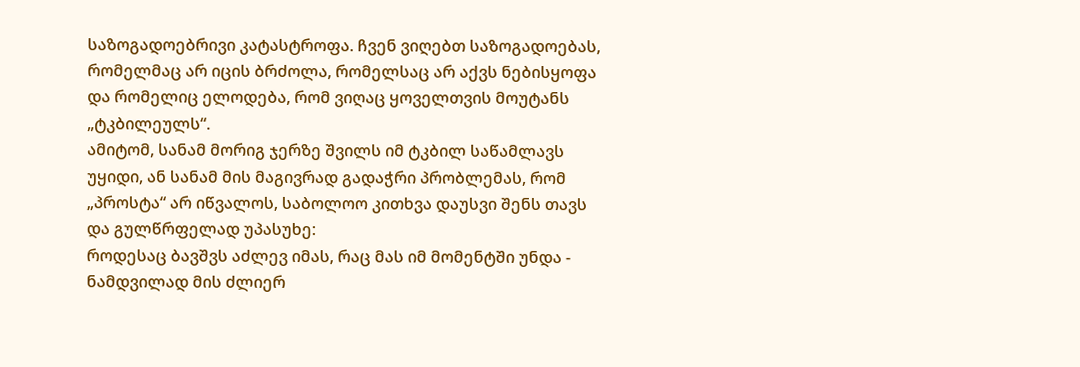საზოგადოებრივი კატასტროფა. ჩვენ ვიღებთ საზოგადოებას, რომელმაც არ იცის ბრძოლა, რომელსაც არ აქვს ნებისყოფა და რომელიც ელოდება, რომ ვიღაც ყოველთვის მოუტანს „ტკბილეულს“.
ამიტომ, სანამ მორიგ ჯერზე შვილს იმ ტკბილ საწამლავს უყიდი, ან სანამ მის მაგივრად გადაჭრი პრობლემას, რომ „პროსტა“ არ იწვალოს, საბოლოო კითხვა დაუსვი შენს თავს და გულწრფელად უპასუხე:
როდესაც ბავშვს აძლევ იმას, რაც მას იმ მომენტში უნდა - ნამდვილად მის ძლიერ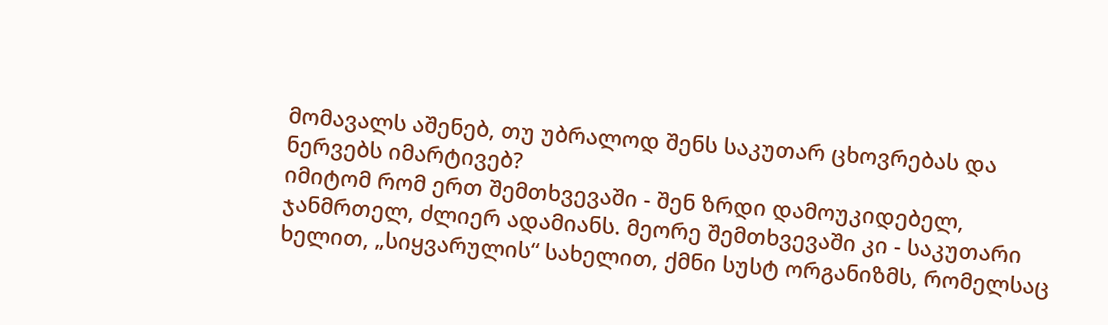მომავალს აშენებ, თუ უბრალოდ შენს საკუთარ ცხოვრებას და ნერვებს იმარტივებ?
იმიტომ რომ ერთ შემთხვევაში - შენ ზრდი დამოუკიდებელ, ჯანმრთელ, ძლიერ ადამიანს. მეორე შემთხვევაში კი - საკუთარი ხელით, „სიყვარულის“ სახელით, ქმნი სუსტ ორგანიზმს, რომელსაც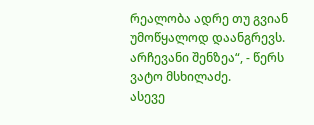რეალობა ადრე თუ გვიან უმოწყალოდ დაანგრევს. არჩევანი შენზეა“, - წერს ვატო მსხილაძე.
ასევე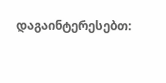დაგაინტერესებთ: